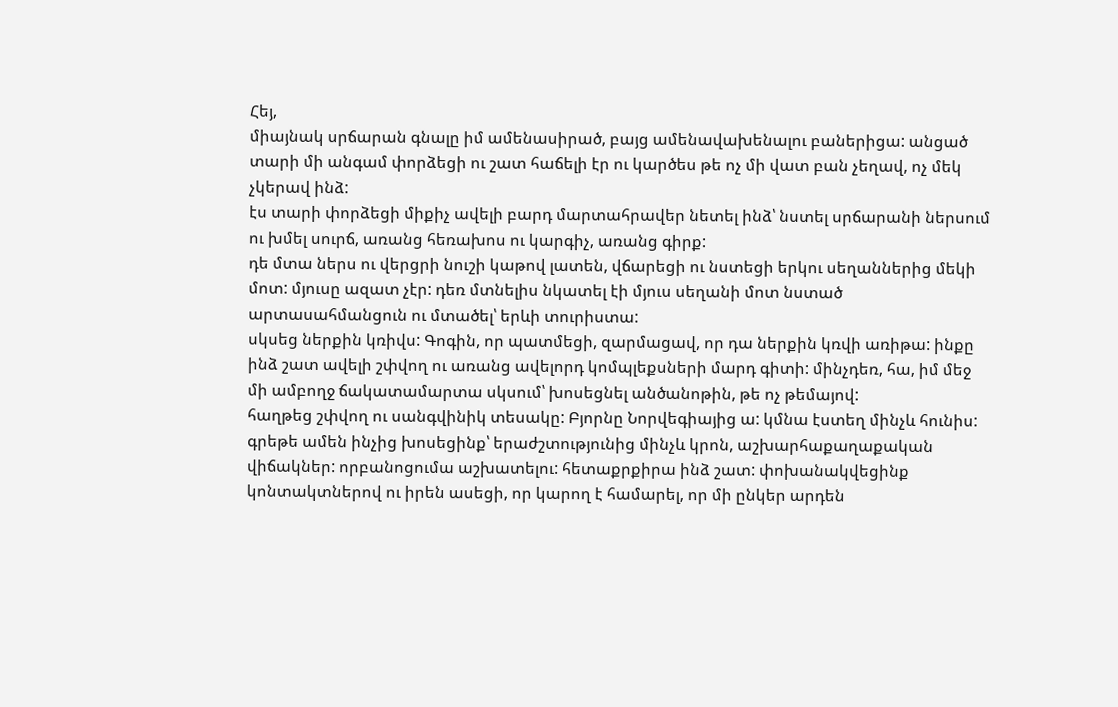Հեյ,
միայնակ սրճարան գնալը իմ ամենասիրած, բայց ամենավախենալու բաներիցա: անցած տարի մի անգամ փորձեցի ու շատ հաճելի էր ու կարծես թե ոչ մի վատ բան չեղավ, ոչ մեկ չկերավ ինձ:
էս տարի փորձեցի միքիչ ավելի բարդ մարտահրավեր նետել ինձ՝ նստել սրճարանի ներսում ու խմել սուրճ, առանց հեռախոս ու կարգիչ, առանց գիրք:
դե մտա ներս ու վերցրի նուշի կաթով լատեն, վճարեցի ու նստեցի երկու սեղաններից մեկի մոտ: մյուսը ազատ չէր: դեռ մտնելիս նկատել էի մյուս սեղանի մոտ նստած արտասահմանցուն ու մտածել՝ երևի տուրիստա:
սկսեց ներքին կռիվս: Գոգին, որ պատմեցի, զարմացավ, որ դա ներքին կռվի առիթա: ինքը ինձ շատ ավելի շփվող ու առանց ավելորդ կոմպլեքսների մարդ գիտի: մինչդեռ, հա, իմ մեջ մի ամբողջ ճակատամարտա սկսում՝ խոսեցնել անծանոթին, թե ոչ թեմայով:
հաղթեց շփվող ու սանգվինիկ տեսակը: Բյորնը Նորվեգիայից ա: կմնա էստեղ մինչև հունիս: գրեթե ամեն ինչից խոսեցինք՝ երաժշտությունից մինչև կրոն, աշխարհաքաղաքական վիճակներ: որբանոցումա աշխատելու: հետաքրքիրա ինձ շատ: փոխանակվեցինք կոնտակտներով ու իրեն ասեցի, որ կարող է համարել, որ մի ընկեր արդեն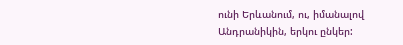ունի Երևանում, ու, իմանալով Անդրանիկին, երկու ընկեր: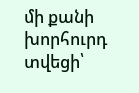մի քանի խորհուրդ տվեցի՝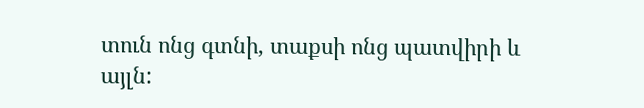տուն ոնց գտնի, տաքսի ոնց պատվիրի և այլն: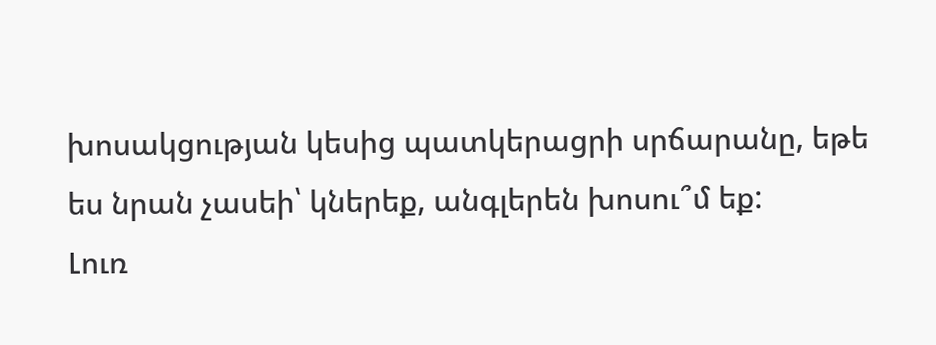խոսակցության կեսից պատկերացրի սրճարանը, եթե ես նրան չասեի՝ կներեք, անգլերեն խոսու՞մ եք:
Լուռ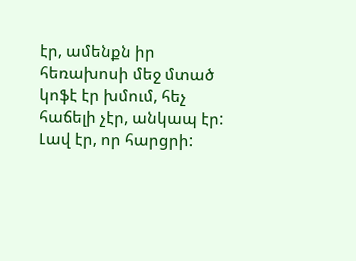էր, ամենքն իր հեռախոսի մեջ մտած կոֆէ էր խմում, հեչ հաճելի չէր, անկապ էր:
Լավ էր, որ հարցրի: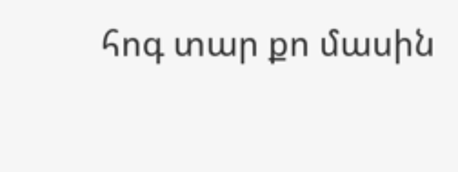հոգ տար քո մասին